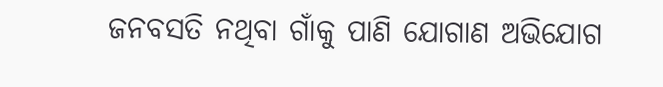ଜନବସତି ନଥିବା ଗାଁକୁ ପାଣି ଯୋଗାଣ ଅଭିଯୋଗ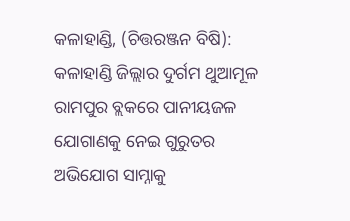କଳାହାଣ୍ଡି, (ଚିତ୍ତରଞ୍ଜନ ବିଷି): କଳାହାଣ୍ଡି ଜିଲ୍ଲାର ଦୁର୍ଗମ ଥୁଆମୂଳ ରାମପୁର ବ୍ଲକରେ ପାନୀୟଜଳ ଯୋଗାଣକୁ ନେଇ ଗୁରୁତର ଅଭିଯୋଗ ସାମ୍ନାକୁ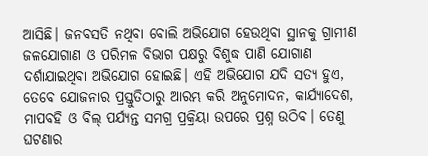ଆସିଛି। ଜନବସତି ନଥିବା ବୋଲି ଅଭିଯୋଗ ହେଉଥିବା ସ୍ଥାନକୁ ଗ୍ରାମୀଣ ଜଳଯୋଗାଣ ଓ ପରିମଳ ବିଭାଗ ପକ୍ଷରୁ ବିଶୁଦ୍ଧ ପାଣି ଯୋଗାଣ ଦର୍ଶାଯାଇଥିବା ଅଭିଯୋଗ ହୋଇଛି। ଏହି ଅଭିଯୋଗ ଯଦି ସତ୍ୟ ହୁଏ, ତେବେ ଯୋଜନାର ପ୍ରସ୍ତୁତିଠାରୁ ଆରମ୍ଭ କରି ଅନୁମୋଦନ, କାର୍ଯ୍ୟାଦେଶ, ମାପବହି ଓ ବିଲ୍‌ ପର୍ଯ୍ୟନ୍ତ ସମଗ୍ର ପ୍ରକ୍ରିୟା ଉପରେ ପ୍ରଶ୍ନ ଉଠିବ। ତେଣୁ ଘଟଣାର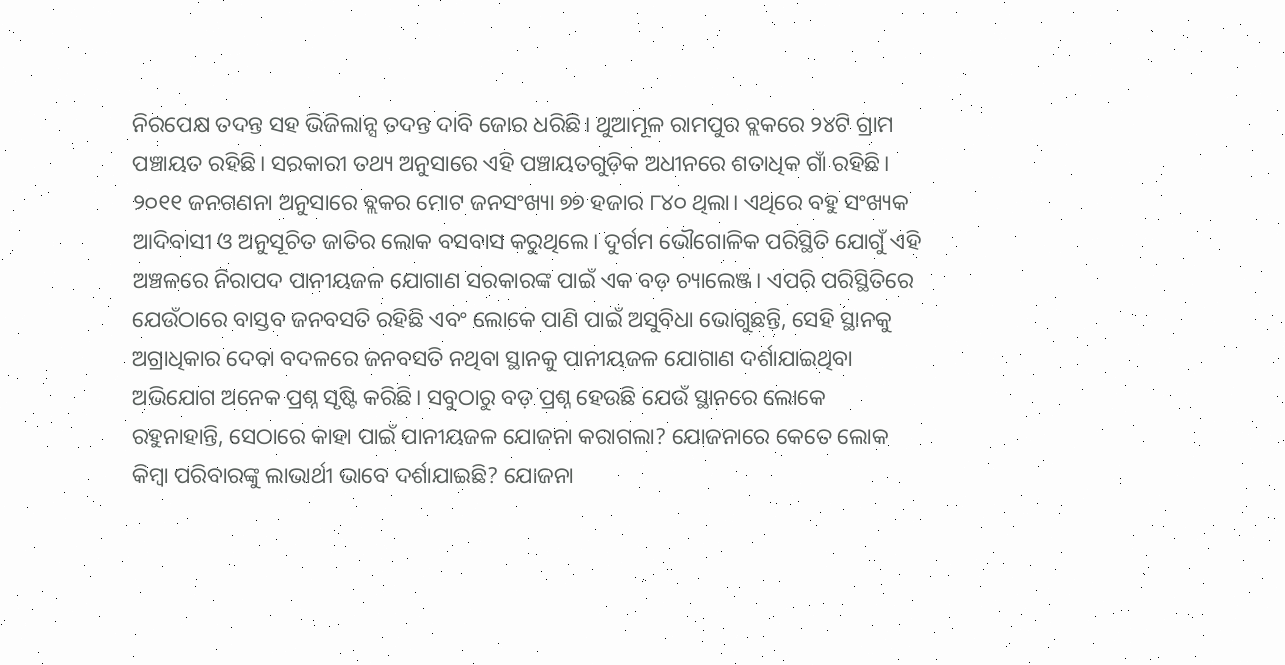ନିରପେକ୍ଷ ତଦନ୍ତ ସହ ଭିଜିଲାନ୍ସ ତଦନ୍ତ ଦାବି ଜୋର ଧରିଛି। ଥୁଆମୂଳ ରାମପୁର ବ୍ଲକରେ ୨୪ଟି ଗ୍ରାମ ପଞ୍ଚାୟତ ରହିଛି। ସରକାରୀ ତଥ୍ୟ ଅନୁସାରେ ଏହି ପଞ୍ଚାୟତଗୁଡ଼ିକ ଅଧୀନରେ ଶତାଧିକ ଗାଁ ରହିଛି। ୨୦୧୧ ଜନଗଣନା ଅନୁସାରେ ବ୍ଲକର ମୋଟ ଜନସଂଖ୍ୟା ୭୭ ହଜାର ୮୪୦ ଥିଲା। ଏଥିରେ ବହୁ ସଂଖ୍ୟକ ଆଦିବାସୀ ଓ ଅନୁସୂଚିତ ଜାତିର ଲୋକ ବସବାସ କରୁଥିଲେ। ଦୁର୍ଗମ ଭୌଗୋଳିକ ପରିସ୍ଥିତି ଯୋଗୁଁ ଏହି ଅଞ୍ଚଳରେ ନିରାପଦ ପାନୀୟଜଳ ଯୋଗାଣ ସରକାରଙ୍କ ପାଇଁ ଏକ ବଡ଼ ଚ୍ୟାଲେଞ୍ଜ। ଏପରି ପରିସ୍ଥିତିରେ ଯେଉଁଠାରେ ବାସ୍ତବ ଜନବସତି ରହିଛି ଏବଂ ଲୋକେ ପାଣି ପାଇଁ ଅସୁବିଧା ଭୋଗୁଛନ୍ତି, ସେହି ସ୍ଥାନକୁ ଅଗ୍ରାଧିକାର ଦେବା ବଦଳରେ ଜନବସତି ନଥିବା ସ୍ଥାନକୁ ପାନୀୟଜଳ ଯୋଗାଣ ଦର୍ଶାଯାଇଥିବା ଅଭିଯୋଗ ଅନେକ ପ୍ରଶ୍ନ ସୃଷ୍ଟି କରିଛି। ସବୁଠାରୁ ବଡ଼ ପ୍ରଶ୍ନ ହେଉଛି ଯେଉଁ ସ୍ଥାନରେ ଲୋକେ ରହୁନାହାନ୍ତି, ସେଠାରେ କାହା ପାଇଁ ପାନୀୟଜଳ ଯୋଜନା କରାଗଲା? ଯୋଜନାରେ କେତେ ଲୋକ କିମ୍ବା ପରିବାରଙ୍କୁ ଲାଭାର୍ଥୀ ଭାବେ ଦର୍ଶାଯାଇଛି? ଯୋଜନା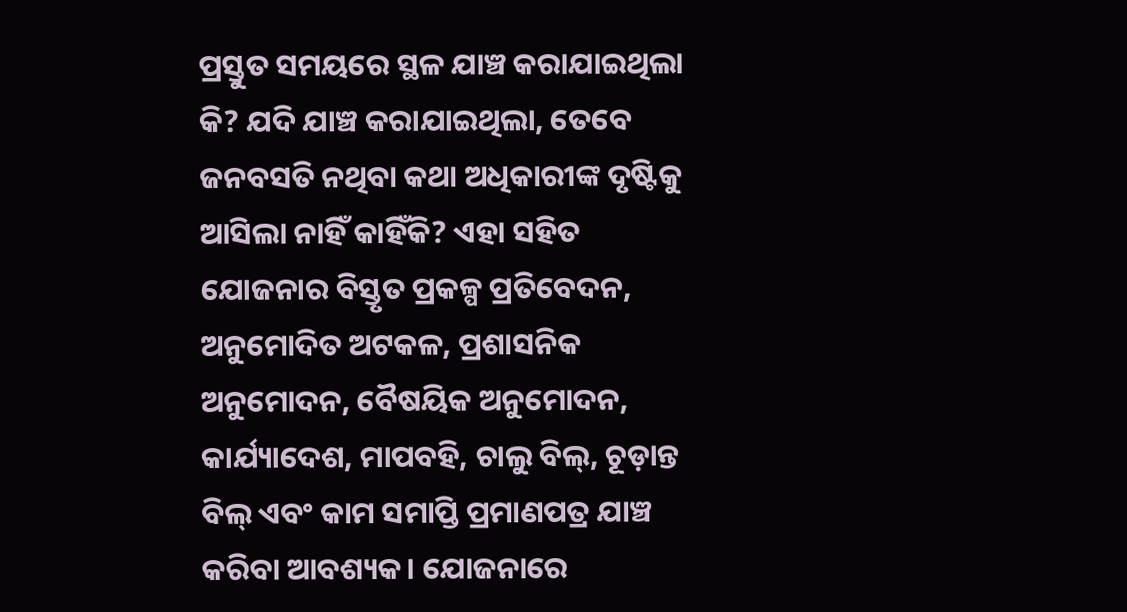ପ୍ରସ୍ତୁତ ସମୟରେ ସ୍ଥଳ ଯାଞ୍ଚ କରାଯାଇଥିଲା କି? ଯଦି ଯାଞ୍ଚ କରାଯାଇଥିଲା, ତେବେ ଜନବସତି ନଥିବା କଥା ଅଧିକାରୀଙ୍କ ଦୃଷ୍ଟିକୁ ଆସିଲା ନାହିଁ କାହିଁକି? ଏହା ସହିତ ଯୋଜନାର ବିସ୍ତୃତ ପ୍ରକଳ୍ପ ପ୍ରତିବେଦନ, ଅନୁମୋଦିତ ଅଟକଳ, ପ୍ରଶାସନିକ ଅନୁମୋଦନ, ବୈଷୟିକ ଅନୁମୋଦନ, କାର୍ଯ୍ୟାଦେଶ, ମାପବହି, ଚାଲୁ ବିଲ୍‌, ଚୂଡ଼ାନ୍ତ ବିଲ୍‌ ଏବଂ କାମ ସମାପ୍ତି ପ୍ରମାଣପତ୍ର ଯାଞ୍ଚ କରିବା ଆବଶ୍ୟକ। ଯୋଜନାରେ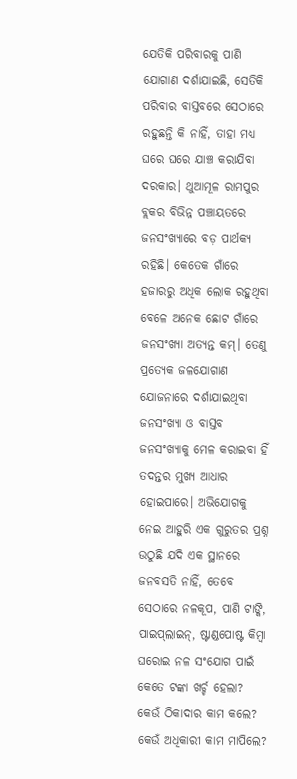ଯେତିକି ପରିବାରକୁ ପାଣି ଯୋଗାଣ ଦର୍ଶାଯାଇଛି, ସେତିକି ପରିବାର ବାସ୍ତବରେ ସେଠାରେ ରହୁଛନ୍ତି କି ନାହିଁ, ତାହା ମଧ୍ୟ ଘରେ ଘରେ ଯାଞ୍ଚ କରାଯିବା ଦରକାର। ଥୁଆମୂଳ ରାମପୁର ବ୍ଲକର ବିଭିନ୍ନ ପଞ୍ଚାୟତରେ ଜନସଂଖ୍ୟାରେ ବଡ଼ ପାର୍ଥକ୍ୟ ରହିଛି। କେତେକ ଗାଁରେ ହଜାରରୁ ଅଧିକ ଲୋକ ରହୁଥିବା ବେଳେ ଅନେକ ଛୋଟ ଗାଁରେ ଜନସଂଖ୍ୟା ଅତ୍ୟନ୍ତ କମ୍‌। ତେଣୁ ପ୍ରତ୍ୟେକ ଜଳଯୋଗାଣ ଯୋଜନାରେ ଦର୍ଶାଯାଇଥିବା ଜନସଂଖ୍ୟା ଓ ବାସ୍ତବ ଜନସଂଖ୍ୟାକୁ ମେଳ କରାଇବା ହିଁ ତଦନ୍ତର ମୁଖ୍ୟ ଆଧାର ହୋଇପାରେ। ଅଭିଯୋଗକୁ ନେଇ ଆହୁରି ଏକ ଗୁରୁତର ପ୍ରଶ୍ନ ଉଠୁଛି ଯଦି ଏକ ସ୍ଥାନରେ ଜନବସତି ନାହିଁ, ତେବେ ସେଠାରେ ନଳକୂପ, ପାଣି ଟାଙ୍କି, ପାଇପ୍‌ଲାଇନ୍‌, ଷ୍ଟାଣ୍ଡପୋଷ୍ଟ କିମ୍ବା ଘରୋଇ ନଳ ସଂଯୋଗ ପାଇଁ କେତେ ଟଙ୍କା ଖର୍ଚ୍ଚ ହେଲା? କେଉଁ ଠିକାଦାର କାମ କଲେ? କେଉଁ ଅଧିକାରୀ କାମ ମାପିଲେ?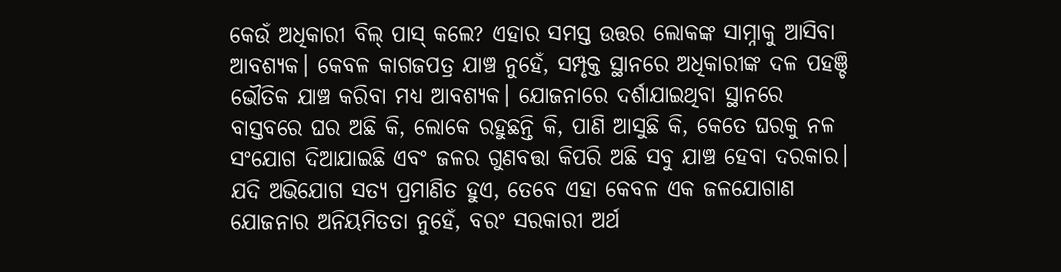କେଉଁ ଅଧିକାରୀ ବିଲ୍‌ ପାସ୍‌ କଲେ? ଏହାର ସମସ୍ତ ଉତ୍ତର ଲୋକଙ୍କ ସାମ୍ନାକୁ ଆସିବା ଆବଶ୍ୟକ। କେବଳ କାଗଜପତ୍ର ଯାଞ୍ଚ ନୁହେଁ, ସମ୍ପୃକ୍ତ ସ୍ଥାନରେ ଅଧିକାରୀଙ୍କ ଦଳ ପହଞ୍ଚି ଭୌତିକ ଯାଞ୍ଚ କରିବା ମଧ୍ୟ ଆବଶ୍ୟକ। ଯୋଜନାରେ ଦର୍ଶାଯାଇଥିବା ସ୍ଥାନରେ ବାସ୍ତବରେ ଘର ଅଛି କି, ଲୋକେ ରହୁଛନ୍ତି କି, ପାଣି ଆସୁଛି କି, କେତେ ଘରକୁ ନଳ ସଂଯୋଗ ଦିଆଯାଇଛି ଏବଂ ଜଳର ଗୁଣବତ୍ତା କିପରି ଅଛି ସବୁ ଯାଞ୍ଚ ହେବା ଦରକାର। ଯଦି ଅଭିଯୋଗ ସତ୍ୟ ପ୍ରମାଣିତ ହୁଏ, ତେବେ ଏହା କେବଳ ଏକ ଜଳଯୋଗାଣ ଯୋଜନାର ଅନିୟମିତତା ନୁହେଁ, ବରଂ ସରକାରୀ ଅର୍ଥ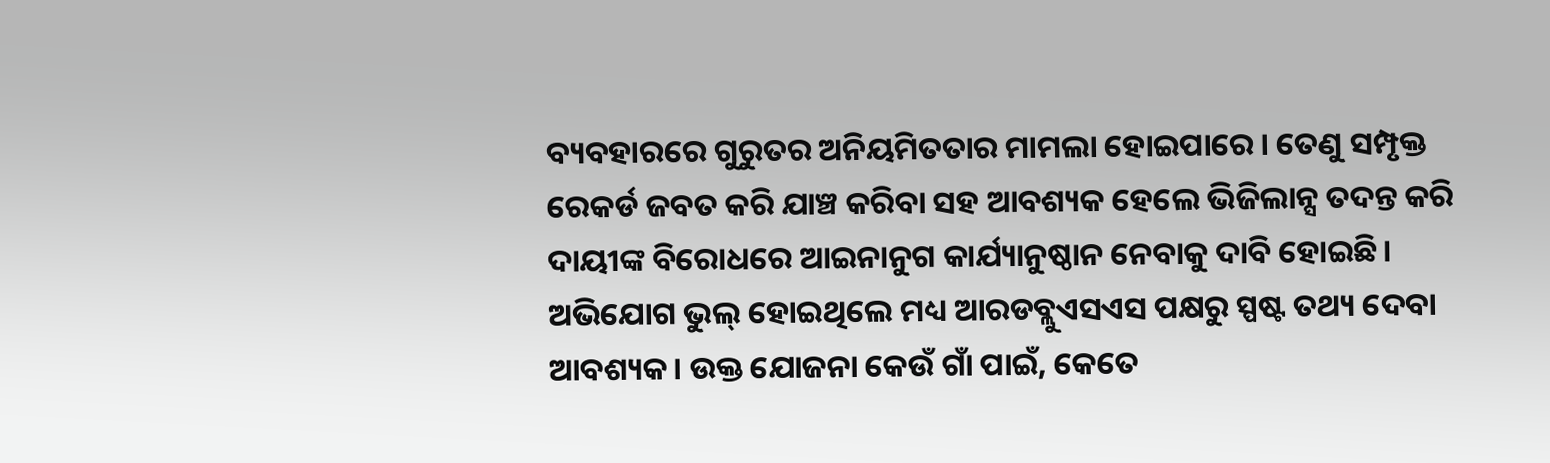ବ୍ୟବହାରରେ ଗୁରୁତର ଅନିୟମିତତାର ମାମଲା ହୋଇପାରେ। ତେଣୁ ସମ୍ପୃକ୍ତ ରେକର୍ଡ ଜବତ କରି ଯାଞ୍ଚ କରିବା ସହ ଆବଶ୍ୟକ ହେଲେ ଭିଜିଲାନ୍ସ ତଦନ୍ତ କରି ଦାୟୀଙ୍କ ବିରୋଧରେ ଆଇନାନୁଗ କାର୍ଯ୍ୟାନୁଷ୍ଠାନ ନେବାକୁ ଦାବି ହୋଇଛି। ଅଭିଯୋଗ ଭୁଲ୍‌ ହୋଇଥିଲେ ମଧ୍ୟ ଆରଡବ୍ଲୁଏସଏସ ପକ୍ଷରୁ ସ୍ପଷ୍ଟ ତଥ୍ୟ ଦେବା ଆବଶ୍ୟକ। ଉକ୍ତ ଯୋଜନା କେଉଁ ଗାଁ ପାଇଁ, କେତେ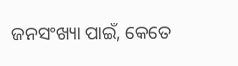ଜନସଂଖ୍ୟା ପାଇଁ, କେତେ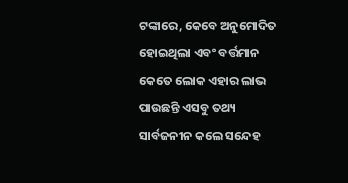ଟଙ୍କାରେ, କେବେ ଅନୁମୋଦିତ ହୋଇଥିଲା ଏବଂ ବର୍ତ୍ତମାନ କେତେ ଲୋକ ଏହାର ଲାଭ ପାଉଛନ୍ତି ଏସବୁ ତଥ୍ୟ ସାର୍ବଜନୀନ କଲେ ସନ୍ଦେହ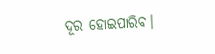ଦୂର ହୋଇପାରିବ।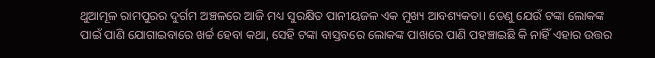ଥୁଆମୂଳ ରାମପୁରର ଦୁର୍ଗମ ଅଞ୍ଚଳରେ ଆଜି ମଧ୍ୟ ସୁରକ୍ଷିତ ପାନୀୟଜଳ ଏକ ମୁଖ୍ୟ ଆବଶ୍ୟକତା। ତେଣୁ ଯେଉଁ ଟଙ୍କା ଲୋକଙ୍କ ପାଇଁ ପାଣି ଯୋଗାଇବାରେ ଖର୍ଚ୍ଚ ହେବା କଥା, ସେହି ଟଙ୍କା ବାସ୍ତବରେ ଲୋକଙ୍କ ପାଖରେ ପାଣି ପହଞ୍ଚାଇଛି କି ନାହିଁ ଏହାର ଉତ୍ତର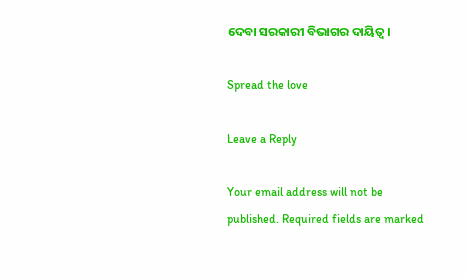ଦେବା ସରକାରୀ ବିଭାଗର ଦାୟିତ୍ୱ।

Spread the love

Leave a Reply

Your email address will not be published. Required fields are marked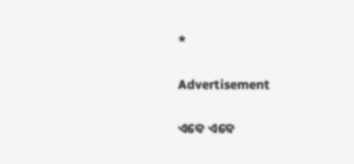*

Advertisement

ଏବେ ଏବେ